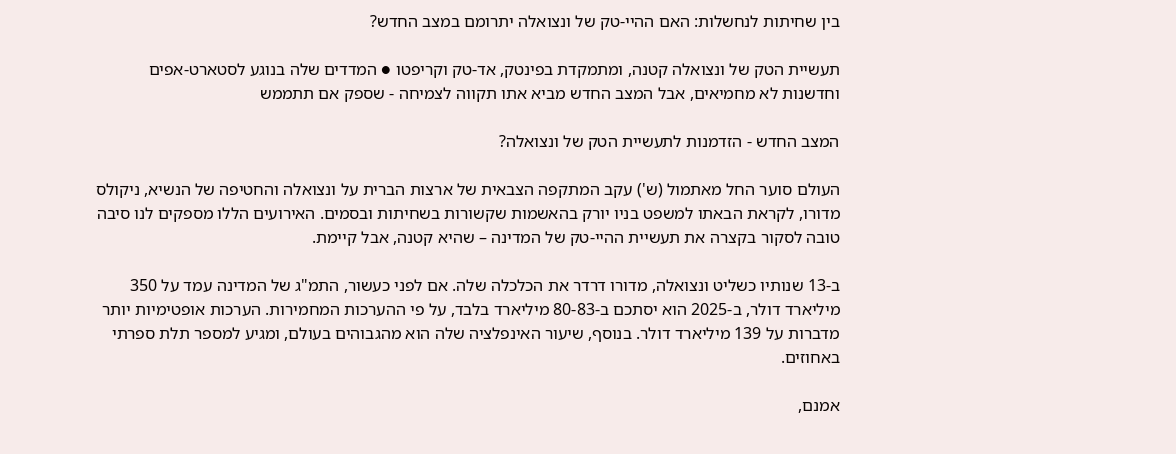בין שחיתות לנחשלות: האם ההיי-טק של ונצואלה יתרומם במצב החדש?

תעשיית הטק של ונצואלה קטנה, ומתמקדת בפינטק, אד-טק וקריפטו ● המדדים שלה בנוגע לסטארט-אפים וחדשנות לא מחמיאים, אבל המצב החדש מביא אתו תקווה לצמיחה - שספק אם תתממש

המצב החדש - הזדמנות לתעשיית הטק של ונצואלה?

העולם סוער החל מאתמול (ש') עקב המתקפה הצבאית של ארצות הברית על ונצואלה והחטיפה של הנשיא, ניקולס מדורו, לקראת הבאתו למשפט בניו יורק בהאשמות שקשורות בשחיתות ובסמים. האירועים הללו מספקים לנו סיבה טובה לסקור בקצרה את תעשיית ההיי-טק של המדינה – שהיא קטנה, אבל קיימת.

ב-13 שנותיו כשליט ונצואלה, מדורו דרדר את הכלכלה שלה. אם לפני כעשור, התמ"ג של המדינה עמד על 350 מיליארד דולר, ב-2025 הוא יסתכם ב-80-83 מיליארד בלבד, על פי ההערכות המחמירות. הערכות אופטימיות יותר מדברות על 139 מיליארד דולר. בנוסף, שיעור האינפלציה שלה הוא מהגבוהים בעולם, ומגיע למספר תלת ספרתי באחוזים.

אמנם,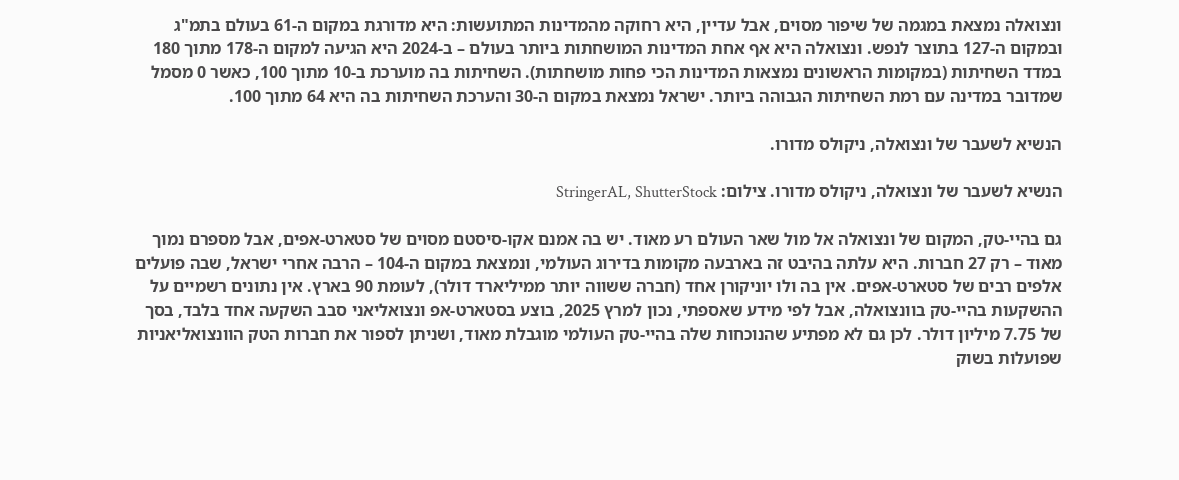ונצואלה נמצאת במגמה של שיפור מסוים, אבל עדיין, היא רחוקה מהמדינות המתועשות: היא מדורגת במקום ה-61 בעולם בתמ"ג ובמקום ה-127 בתוצר לנפש. ונצואלה היא אף אחת המדינות המושחתות ביותר בעולם – ב-2024 היא הגיעה למקום ה-178 מתוך 180 במדד השחיתות (במקומות הראשונים נמצאות המדינות הכי פחות מושחתות). השחיתות בה מוערכת ב-10 מתוך 100, כאשר 0 מסמל שמדובר במדינה עם רמת השחיתות הגבוהה ביותר. ישראל נמצאת במקום ה-30 והערכת השחיתות בה היא 64 מתוך 100.

הנשיא לשעבר של ונצואלה, ניקולס מדורו.

הנשיא לשעבר של ונצואלה, ניקולס מדורו. צילום: StringerAL, ShutterStock

גם בהיי-טק, המקום של ונצואלה אל מול שאר העולם רע מאוד. יש בה אמנם אקו-סיסטם מסוים של סטארט-אפים, אבל מספרם נמוך מאוד – רק 27 חברות. היא עלתה בהיבט זה בארבעה מקומות בדירוג העולמי, ונמצאת במקום ה-104 – הרבה אחרי ישראל, שבה פועלים אלפים רבים של סטארט-אפים. אין בה ולו יוניקורן אחד (חברה ששווה יותר ממיליארד דולר), לעומת 90 בארץ. אין נתונים רשמיים על ההשקעות בהיי-טק בוונצואלה, אבל לפי מידע שאספתי, נכון למרץ 2025, בוצע בסטארט-אפ ונצואליאני סבב השקעה אחד בלבד, בסך של 7.75 מיליון דולר. לכן גם לא מפתיע שהנוכחות שלה בהיי-טק העולמי מוגבלת מאוד, ושניתן לספור את חברות הטק הוונצואליאניות שפועלות בשוק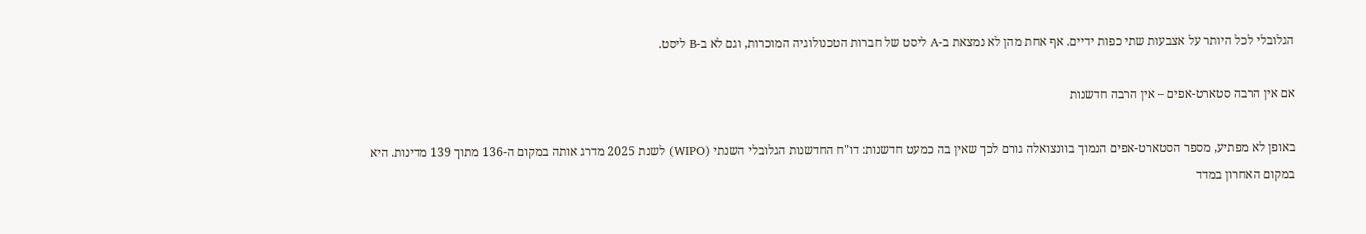הגלובלי לכל היותר על אצבעות שתי כפות ידיים. אף אחת מהן לא נמצאת ב-A ליסט של חברות הטכנולוגיה המוכרות, וגם לא ב-B ליסט.

אם אין הרבה סטארט-אפים – אין הרבה חדשנות

באופן לא מפתיע, מספר הסטארט-אפים הנמוך בוונצואלה גורם לכך שאין בה כמעט חדשנות: דו"ח החדשנות הגלובלי השנתי (WIPO) לשנת 2025 מדרג אותה במקום ה-136 מתוך 139 מדינות. היא במקום האחרון במדד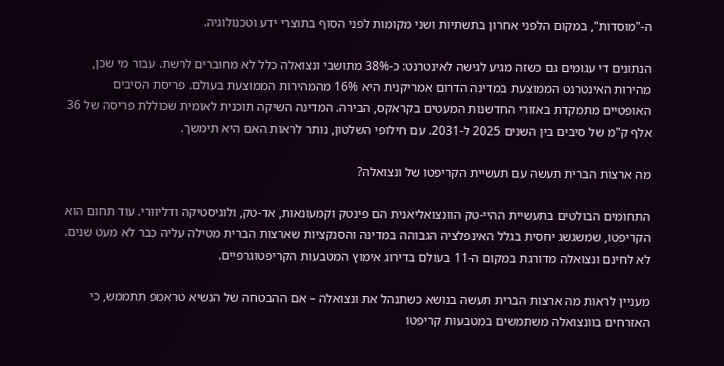ה-"מוסדות", במקום הלפני אחרון בתשתיות ושני מקומות לפני הסוף בתוצרי ידע וטכנולוגיה.

הנתונים די עגומים גם כשזה מגיע לגישה לאינטרנט: כ-38% מתושבי ונצואלה כלל לא מחוברים לרשת. עבור מי שכן, מהירות האינטרנט הממוצעת במדינה הדרום אמריקנית היא 16% מהמהירות הממוצעת בעולם. פריסת הסיבים האופטיים מתמקדת באזורי החדשנות המעטים בקראקס, הבירה. המדינה השיקה תוכנית לאומית שכוללת פריסה של 36 אלף ק"מ של סיבים בין השנים 2025 ל-2031. עם חילופי השלטון, נותר לראות האם היא תימשך.

מה ארצות הברית תעשה עם תעשיית הקריפטו של ונצואלה?

התחומים הבולטים בתעשיית ההיי-טק הוונצואליאנית הם פינטק וקמעונאות, אד-טק, ולוגיסטיקה ודליוורי. עוד תחום הוא הקריפטו, שמשגשג יחסית בגלל האינפלציה הגבוהה במדינה והסנקציות שארצות הברית מטילה עליה כבר לא מעט שנים. לא לחינם ונצואלה מדורגת במקום ה-11 בעולם בדירוג אימוץ המטבעות הקריפטוגרפיים.

מעניין לראות מה ארצות הברית תעשה בנושא כשתנהל את ונצואלה – אם ההבטחה של הנשיא טראמפ תתממש, כי האזרחים בוונצואלה משתמשים במטבעות קריפטו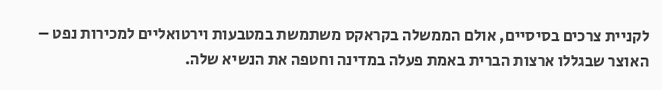לקניית צרכים בסיסיים, אולם הממשלה בקראקס משתמשת במטבעות וירטואליים למכירות נפט – האוצר שבגללו ארצות הברית באמת פעלה במדינה וחטפה את הנשיא שלה.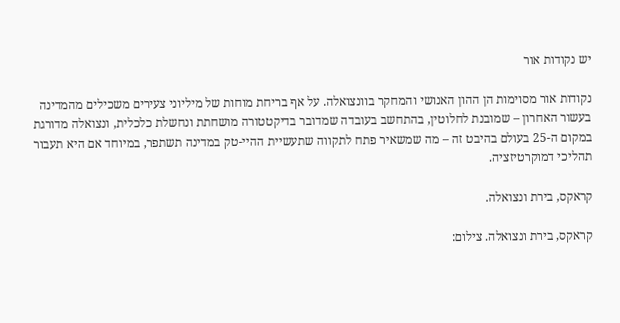יש נקודות אור

נקודות אור מסוימות הן ההון האנושי והמחקר בוונצואלה. על אף בריחת מוחות של מיליוני צעירים משכילים מהמדינה בעשור האחרון – שמובנת לחלוטין, בהתחשב בעובדה שמדובר בדיקטטורה מושחתת ונחשלת כלכלית, ונצואלה מדורגת במקום ה-25 בעולם בהיבט זה – מה שמשאיר פתח לתקווה שתעשיית ההיי-טק במדינה תשתפר, במיוחד אם היא תעבור תהליכי דמוקרטיזציה.

קראקס, בירת ונצואלה.

קראקס, בירת ונצואלה. צילום: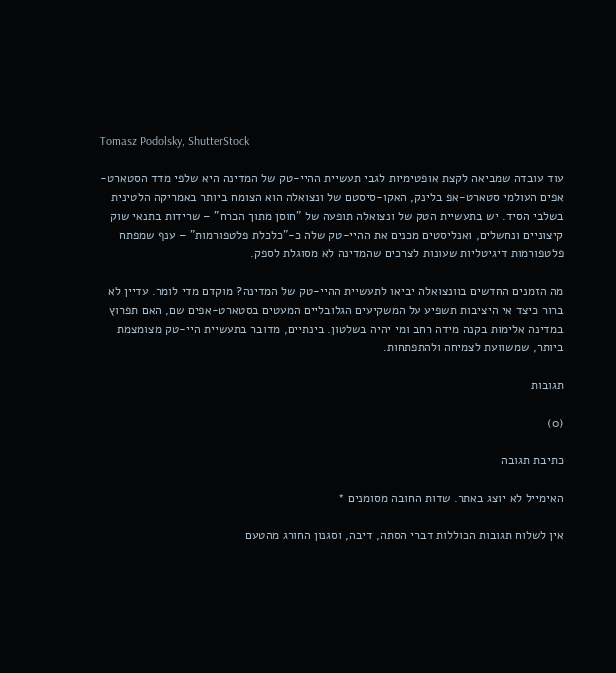Tomasz Podolsky, ShutterStock

עוד עובדה שמביאה לקצת אופטימיות לגבי תעשיית ההיי-טק של המדינה היא שלפי מדד הסטארט-אפים העולמי סטארט-אפ בלינק, האקו-סיסטם של ונצואלה הוא הצומח ביותר באמריקה הלטינית בשלבי הסיד. יש בתעשיית הטק של ונצואלה תופעה של "חוסן מתוך הכרח" – שרידות בתנאי שוק קיצוניים ונחשלים, ואנליסטים מכנים את ההיי-טק שלה כ-"כלכלת פלטפורמות" – ענף שמפתח פלטפורמות דיגיטליות שעונות לצרכים שהמדינה לא מסוגלת לספק.

מה הזמנים החדשים בוונצואלה יביאו לתעשיית ההיי-טק של המדינה? מוקדם מדי לומר. עדיין לא ברור כיצד אי היציבות תשפיע על המשקיעים הגלובליים המעטים בסטארט-אפים שם, האם תפרוץ במדינה אלימות בקנה מידה רחב ומי יהיה בשלטון. בינתיים, מדובר בתעשיית היי-טק מצומצמת ביותר, שמשוועת לצמיחה ולהתפתחות.

תגובות

(0)

כתיבת תגובה

האימייל לא יוצג באתר. שדות החובה מסומנים *

אין לשלוח תגובות הכוללות דברי הסתה, דיבה, וסגנון החורג מהטעם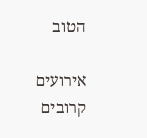הטוב

אירועים קרובים